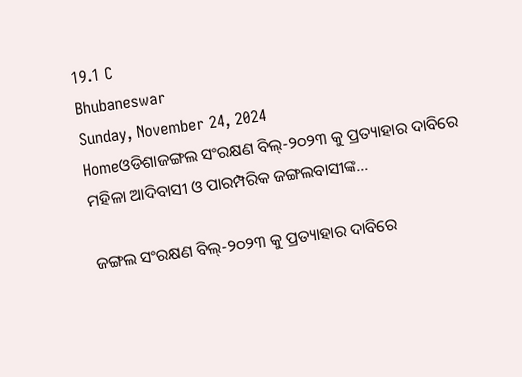19.1 C
Bhubaneswar
Sunday, November 24, 2024
Homeଓଡିଶାଜଙ୍ଗଲ ସଂରକ୍ଷଣ ବିଲ୍-୨୦୨୩ କୁ ପ୍ରତ୍ୟାହାର ଦାବିରେ ମହିଳା ଆଦିବାସୀ ଓ ପାରମ୍ପରିକ ଜଙ୍ଗଲବାସୀଙ୍କ...

ଜଙ୍ଗଲ ସଂରକ୍ଷଣ ବିଲ୍-୨୦୨୩ କୁ ପ୍ରତ୍ୟାହାର ଦାବିରେ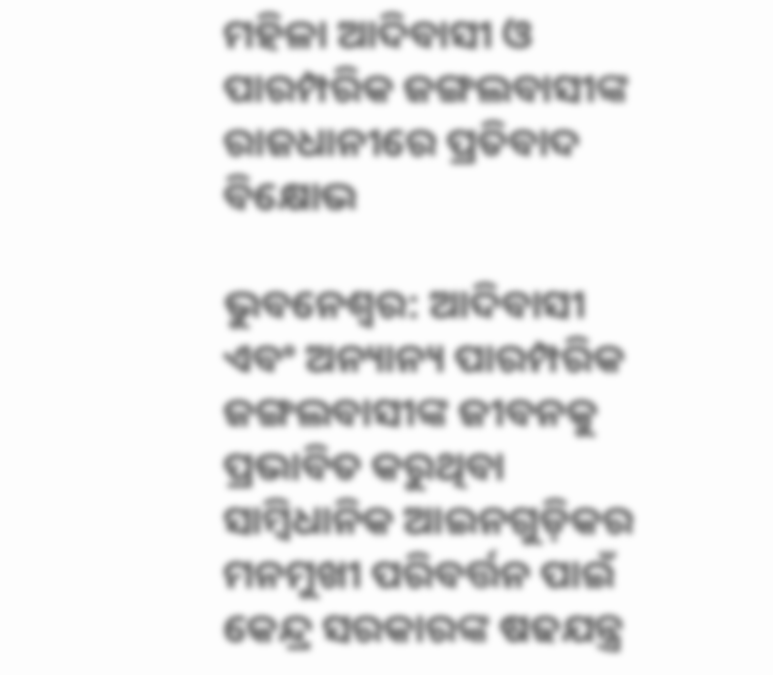ମହିଳା ଆଦିବାସୀ ଓ ପାରମ୍ପରିକ ଜଙ୍ଗଲବାସୀଙ୍କ ରାଜଧାନୀରେ ପ୍ରତିବାଦ ବିକ୍ଷୋଭ

ଭୁବନେଶ୍ୱର: ଆଦିବାସୀ ଏବଂ ଅନ୍ୟାନ୍ୟ ପାରମ୍ପରିକ ଜଙ୍ଗଲବାସୀଙ୍କ ଜୀବନକୁ ପ୍ରଭାବିତ କରୁଥିବା ସାମ୍ବିଧାନିକ ଆଇନଗୁଡ଼ିକର
ମନମୁଖୀ ପରିବର୍ତ୍ତନ ପାଇଁ କେନ୍ଦ୍ର ସରକାରଙ୍କ ଷଢଯନ୍ତ୍ର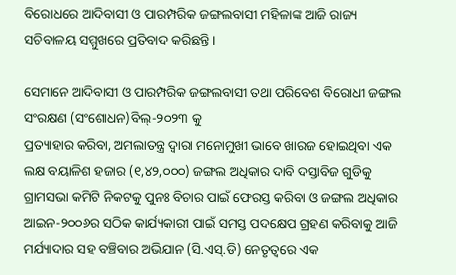ବିରୋଧରେ ଆଦିବାସୀ ଓ ପାରମ୍ପରିକ ଜଙ୍ଗଲବାସୀ ମହିଳାଙ୍କ ଆଜି ରାଜ୍ୟ ସଚିବାଳୟ ସମ୍ମୁଖରେ ପ୍ରତିବାଦ କରିଛନ୍ତି।

ସେମାନେ ଆଦିବାସୀ ଓ ପାରମ୍ପରିକ ଜଙ୍ଗଲବାସୀ ତଥା ପରିବେଶ ବିରୋଧୀ ଜଙ୍ଗଲ ସଂରକ୍ଷଣ (ସଂଶୋଧନ)ବିଲ୍-୨୦୨୩ କୁ
ପ୍ରତ୍ୟାହାର କରିବା, ଅମଲାତନ୍ତ୍ର ଦ୍ଵାରା ମନୋମୁଖୀ ଭାବେ ଖାରଜ ହୋଇଥିବା ଏକ ଲକ୍ଷ ବୟାଳିଶ ହଜାର (୧,୪୨,୦୦୦) ଜଙ୍ଗଲ ଅଧିକାର ଦାବି ଦସ୍ତାବିଜ ଗୁଡିକୁ ଗ୍ରାମସଭା କମିଟି ନିକଟକୁ ପୁନଃ ବିଚାର ପାଇଁ ଫେରସ୍ତ କରିବା ଓ ଜଙ୍ଗଲ ଅଧିକାର ଆଇନ-୨୦୦୬ର ସଠିକ କାର୍ଯ୍ୟକାରୀ ପାଇଁ ସମସ୍ତ ପଦକ୍ଷେପ ଗ୍ରହଣ କରିବାକୁ ଆଜି ମର୍ଯ୍ୟାଦାର ସହ ବଞ୍ଚିବାର ଅଭିଯାନ (ସି.ଏସ୍.ଡି) ନେତୃତ୍ବରେ ଏକ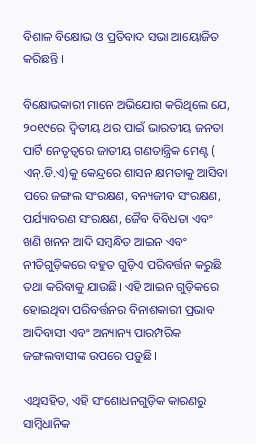ବିଶାଳ ବିକ୍ଷୋଭ ଓ ପ୍ରତିବାଦ ସଭା ଆୟୋଜିତ କରିଛନ୍ତି ।

ବିକ୍ଷୋଭକାରୀ ମାନେ ଅଭିଯୋଗ କରିଥିଲେ ଯେ, ୨୦୧୯ରେ ଦ୍ୱିତୀୟ ଥର ପାଇଁ ଭାରତୀୟ ଜନତା ପାର୍ଟି ନେତୃତ୍ଵରେ ଜାତୀୟ ଗଣତାନ୍ତ୍ରିକ ମେଣ୍ଟ ( ଏନ୍.ଡି.ଏ)କୁ କେନ୍ଦ୍ରରେ ଶାସନ କ୍ଷମତାକୁ ଆସିବା ପରେ ଜଙ୍ଗଲ ସଂରକ୍ଷଣ, ବନ୍ୟଜୀବ ସଂରକ୍ଷଣ, ପର୍ଯ୍ୟାବରଣ ସଂରକ୍ଷଣ, ଜୈବ ବିବିଧତା ଏବଂ ଖଣି ଖନନ ଆଦି ସମ୍ବନ୍ଧିତ ଆଇନ ଏବଂ ନୀତିଗୁଡ଼ିକରେ ବହୁତ ଗୁଡ଼ିଏ ପରିବର୍ତ୍ତନ କରୁଛି ତଥା କରିବାକୁ ଯାଉଛି। ଏହି ଆଇନ ଗୁଡ଼ିକରେ ହୋଇଥିବା ପରିବର୍ତ୍ତନର ବିନାଶକାରୀ ପ୍ରଭାବ ଆଦିବାସୀ ଏବଂ ଅନ୍ୟାନ୍ୟ ପାରମ୍ପରିକ ଜଙ୍ଗଲବାସୀଙ୍କ ଉପରେ ପଡ଼ୁଛି।

ଏଥିସହିତ, ଏହି ସଂଶୋଧନଗୁଡ଼ିକ କାରଣରୁ ସାମ୍ବିଧାନିକ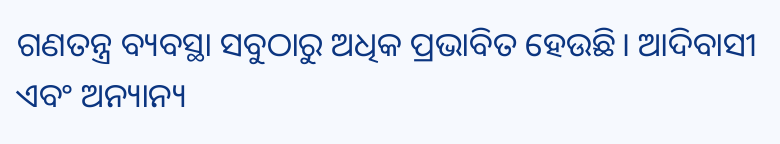ଗଣତନ୍ତ୍ର ବ୍ୟବସ୍ଥା ସବୁଠାରୁ ଅଧିକ ପ୍ରଭାବିତ ହେଉଛି। ଆଦିବାସୀ ଏବଂ ଅନ୍ୟାନ୍ୟ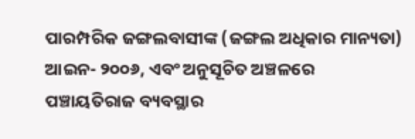ପାରମ୍ପରିକ ଜଙ୍ଗଲବାସୀଙ୍କ (ଜଙ୍ଗଲ ଅଧିକାର ମାନ୍ୟତା) ଆଇନ- ୨୦୦୬, ଏବଂ ଅନୁସୂଚିତ ଅଞ୍ଚଳରେ ପଞ୍ଚାୟତିରାଜ ବ୍ୟବସ୍ଥାର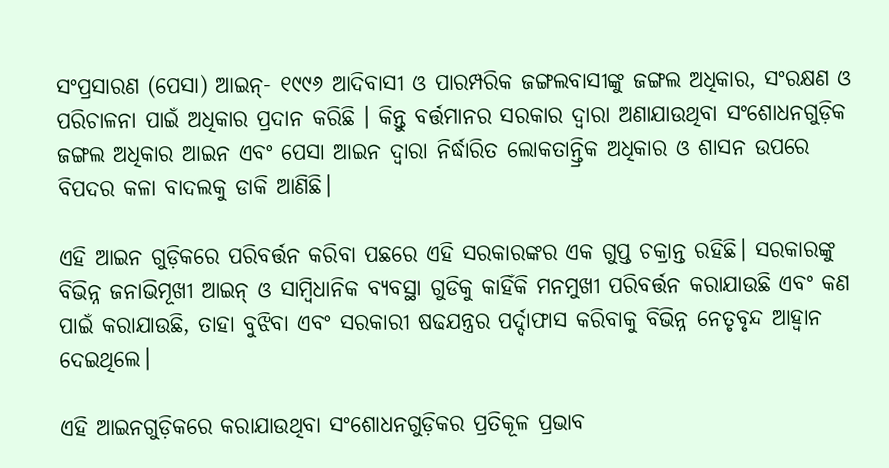ସଂପ୍ରସାରଣ (ପେସା) ଆଇନ୍- ୧୯୯୬ ଆଦିବାସୀ ଓ ପାରମ୍ପରିକ ଜଙ୍ଗଲବାସୀଙ୍କୁ ଜଙ୍ଗଲ ଅଧିକାର, ସଂରକ୍ଷଣ ଓ ପରିଚାଳନା ପାଇଁ ଅଧିକାର ପ୍ରଦାନ କରିଛି । କିନ୍ତୁ ବର୍ତ୍ତମାନର ସରକାର ଦ୍ୱାରା ଅଣାଯାଉଥିବା ସଂଶୋଧନଗୁଡ଼ିକ ଜଙ୍ଗଲ ଅଧିକାର ଆଇନ ଏବଂ ପେସା ଆଇନ ଦ୍ଵାରା ନିର୍ଦ୍ଧାରିତ ଲୋକତାନ୍ତ୍ରିକ ଅଧିକାର ଓ ଶାସନ ଉପରେ ବିପଦର କଳା ବାଦଲକୁ ଡାକି ଆଣିଛି।

ଏହି ଆଇନ ଗୁଡ଼ିକରେ ପରିବର୍ତ୍ତନ କରିବା ପଛରେ ଏହି ସରକାରଙ୍କର ଏକ ଗୁପ୍ତ ଚକ୍ରାନ୍ତ ରହିଛି। ସରକାରଙ୍କୁ ବିଭିନ୍ନ ଜନାଭିମୂଖୀ ଆଇନ୍ ଓ ସାମ୍ବିଧାନିକ ବ୍ୟବସ୍ଥା ଗୁଡିକୁ କାହିଁକି ମନମୁଖୀ ପରିବର୍ତ୍ତନ କରାଯାଉଛି ଏବଂ କଣ ପାଇଁ କରାଯାଉଛି, ତାହା ବୁଝିବା ଏବଂ ସରକାରୀ ଷଢଯନ୍ତ୍ରର ପର୍ଦ୍ଦାଫାସ କରିବାକୁ ବିଭିନ୍ନ ନେତୃବୃନ୍ଦ ଆହ୍ୱାନ ଦେଇଥିଲେ।

ଏହି ଆଇନଗୁଡ଼ିକରେ କରାଯାଉଥିବା ସଂଶୋଧନଗୁଡ଼ିକର ପ୍ରତିକୂଳ ପ୍ରଭାବ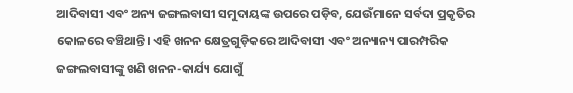ଆଦିବାସୀ ଏବଂ ଅନ୍ୟ ଜଙ୍ଗଲବାସୀ ସମୁଦାୟଙ୍କ ଉପରେ ପଡ଼ିବ, ଯେଉଁମାନେ ସର୍ବଦା ପ୍ରକୃତିର କୋଳରେ ବଞ୍ଚିଥାନ୍ତି। ଏହି ଖନନ କ୍ଷେତ୍ରଗୁଡ଼ିକରେ ଆଦିବାସୀ ଏବଂ ଅନ୍ୟାନ୍ୟ ପାରମ୍ପରିକ ଜଙ୍ଗଲବାସୀଙ୍କୁ ଖଣି ଖନନ-କାର୍ଯ୍ୟ ଯୋଗୁଁ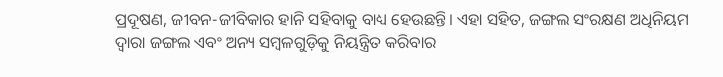ପ୍ରଦୂଷଣ, ଜୀବନ-ଜୀବିକାର ହାନି ସହିବାକୁ ବାଧ୍ୟ ହେଉଛନ୍ତି। ଏହା ସହିତ, ଜଙ୍ଗଲ ସଂରକ୍ଷଣ ଅଧିନିୟମ ଦ୍ୱାରା ଜଙ୍ଗଲ ଏବଂ ଅନ୍ୟ ସମ୍ବଳଗୁଡ଼ିକୁ ନିୟନ୍ତ୍ରିତ କରିବାର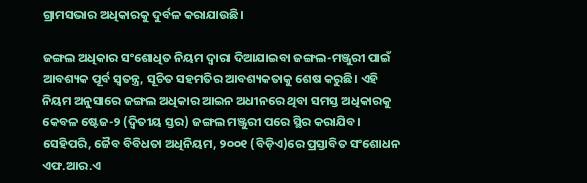ଗ୍ରାମସଭାର ଅଧିକାରକୁ ଦୁର୍ବଳ କରାଯାଉଛି।

ଜଙ୍ଗଲ ଅଧିକାର ସଂଶୋଧିତ ନିୟମ ଦ୍ୱାରା ଦିଆଯାଇବା ଜଙ୍ଗଲ-ମଞ୍ଜୁରୀ ପାଇଁ ଆବଶ୍ୟକ ପୂର୍ବ ସ୍ୱତନ୍ତ୍ର, ସୂଚିତ ସହମତିର ଆବଶ୍ୟକତାକୁ ଶେଷ କରୁଛି। ଏହି ନିୟମ ଅନୁସାରେ ଜଙ୍ଗଲ ଅଧିକାର ଆଇନ ଅଧୀନରେ ଥିବା ସମସ୍ତ ଅଧିକାରକୁ କେବଳ ଷ୍ଟେଜ-୨ (ଦ୍ୱିତୀୟ ସ୍ତର) ଜଙ୍ଗଲ ମଞ୍ଜୁରୀ ପରେ ସ୍ଥିର କରାଯିବ। ସେହିପରି, ଜୈବ ବିବିଧତା ଅଧିନିୟମ, ୨୦୦୧ (ବିଡ଼ିଏ)ରେ ପ୍ରସ୍ତାବିତ ସଂଶୋଧନ ଏଫ.ଆର.ଏ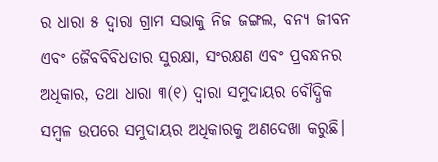ର ଧାରା ୫ ଦ୍ୱାରା ଗ୍ରାମ ସଭାକୁ ନିଜ ଜଙ୍ଗଲ, ବନ୍ୟ ଜୀବନ ଏବଂ ଜୈବବିବିଧତାର ସୁରକ୍ଷା, ସଂରକ୍ଷଣ ଏବଂ ପ୍ରବନ୍ଧନର ଅଧିକାର, ତଥା ଧାରା ୩(୧) ଦ୍ୱାରା ସମୁଦାୟର ବୌଦ୍ଧିକ ସମ୍ବଳ ଉପରେ ସମୁଦାୟର ଅଧିକାରକୁ ଅଣଦେଖା କରୁଛି।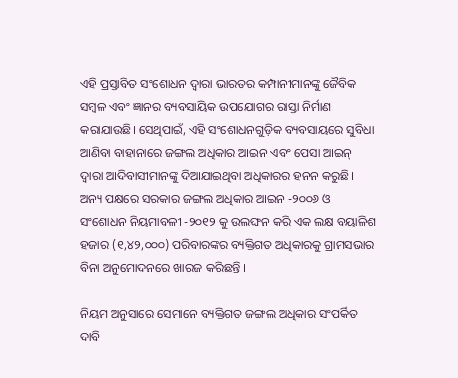ଏହି ପ୍ରସ୍ତାବିତ ସଂଶୋଧନ ଦ୍ୱାରା ଭାରତର କମ୍ପାନୀମାନଙ୍କୁ ଜୈବିକ ସମ୍ବଳ ଏବଂ ଜ୍ଞାନର ବ୍ୟବସାୟିକ ଉପଯୋଗର ରାସ୍ତା ନିର୍ମାଣ କରାଯାଉଛି। ସେଥିପାଇଁ, ଏହି ସଂଶୋଧନଗୁଡ଼ିକ ବ୍ୟବସାୟରେ ସୁବିଧା ଆଣିବା ବାହାନାରେ ଜଙ୍ଗଲ ଅଧିକାର ଆଇନ ଏବଂ ପେସା ଆଇନ୍ ଦ୍ୱାରା ଆଦିବାସୀମାନଙ୍କୁ ଦିଆଯାଇଥିବା ଅଧିକାରର ହନନ କରୁଛି। ଅନ୍ୟ ପକ୍ଷରେ ସରକାର ଜଙ୍ଗଲ ଅଧିକାର ଆଇନ -୨୦୦୬ ଓ ସଂଶୋଧନ ନିୟମାବଳୀ -୨୦୧୨ କୁ ଉଲଙ୍ଘନ କରି ଏକ ଲକ୍ଷ ବୟାଳିଶ ହଜାର (୧,୪୨,୦୦୦) ପରିବାରଙ୍କର ବ୍ୟକ୍ତିଗତ ଅଧିକାରକୁ ଗ୍ରାମସଭାର ବିନା ଅନୁମୋଦନରେ ଖାରଜ କରିଛନ୍ତି ।

ନିୟମ ଅନୁସାରେ ସେମାନେ ବ୍ୟକ୍ତିଗତ ଜଙ୍ଗଲ ଅଧିକାର ସଂପର୍କିତ ଦାବି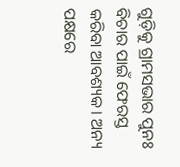ଗୁଡ଼ିକୁ ଗ୍ରାମସଭାର ପୁନଃ ବିଚାର ପାଇଁ ଫେରସ୍ତ କରିବା ଆବଶ୍ୟକ। ଅନ୍ୟ ପକ୍ଷରେ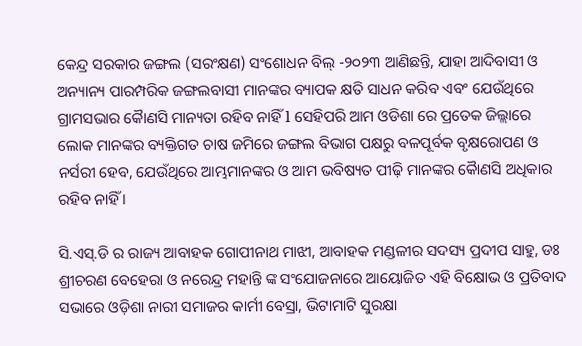କେନ୍ଦ୍ର ସରକାର ଜଙ୍ଗଲ (ସରଂକ୍ଷଣ) ସଂଶୋଧନ ବିଲ୍ -୨୦୨୩ ଆଣିଛନ୍ତି, ଯାହା ଆଦିବାସୀ ଓ ଅନ୍ୟାନ୍ୟ ପାରମ୍ପରିକ ଜଙ୍ଗଲବାସୀ ମାନଙ୍କର ବ୍ୟାପକ କ୍ଷତି ସାଧନ କରିବ ଏବଂ ଯେଉଁଥିରେ ଗ୍ରାମସଭାର କୈାଣସି ମାନ୍ୟତା ରହିବ ନାହିଁ l ସେହିପରି ଆମ ଓଡିଶା ରେ ପ୍ରତେକ ଜିଲ୍ଲାରେ ଲୋକ ମାନଙ୍କର ବ୍ୟକ୍ତିଗତ ଚାଷ ଜମିରେ ଜଙ୍ଗଲ ବିଭାଗ ପକ୍ଷରୁ ବଳପୂର୍ବକ ବୃକ୍ଷରୋପଣ ଓ ନର୍ସରୀ ହେବ, ଯେଉଁଥିରେ ଆମ୍ଭମାନଙ୍କର ଓ ଆମ ଭବିଷ୍ୟତ ପୀଢ଼ି ମାନଙ୍କର କୈାଣସି ଅଧିକାର ରହିବ ନାହିଁ ।

ସି.ଏସ୍.ଡି ର ରାଜ୍ୟ ଆବାହକ ଗୋପୀନାଥ ମାଝୀ, ଆବାହକ ମଣ୍ଡଳୀର ସଦସ୍ୟ ପ୍ରଦୀପ ସାହୁ, ଡଃ ଶ୍ରୀଚରଣ ବେହେରା ଓ ନରେନ୍ଦ୍ର ମହାନ୍ତି ଙ୍କ ସଂଯୋଜନାରେ ଆୟୋଜିତ ଏହି ବିକ୍ଷୋଭ ଓ ପ୍ରତିବାଦ ସଭାରେ ଓଡ଼ିଶା ନାରୀ ସମାଜର କାର୍ମୀ ବେସ୍ରା, ଭିଟାମାଟି ସୁରକ୍ଷା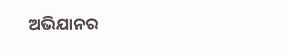ଅଭିଯାନର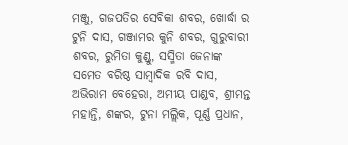ମଞ୍ଜୁ, ଗଜପତିର ସେବିକା ଶବର, ଖୋର୍ଦ୍ଧା ର ଟୁନି ଦାସ, ଗଞ୍ଜାମର କୁନି ଶବର, ଗୁରୁବାରୀ ଶବର, ରୁମିତା କୁଣ୍ଡୁ, ସସ୍ମିତା ଜେନାଙ୍କ ସମେତ ବରିଷ୍ଠ ସାମ୍ବାଦିକ ରବି ଦାସ, ଅଭିରାମ ବେହେରା, ଅମୀୟ ପାଣ୍ଡବ, ଶ୍ରୀମନ୍ତ ମହାନ୍ତି, ଶଙ୍କର, ଟୁନା ମଲ୍ଲିକ, ପୂର୍ଣ୍ଣ ପ୍ରଧାନ,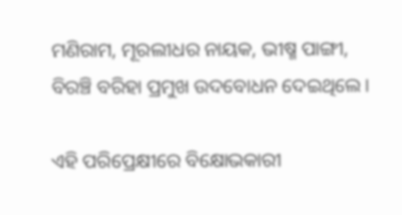ମଣିରାମ, ମୂରଲୀଧର ନାୟକ, ଭୀଷ୍ମ ପାଙ୍ଗୀ, ବିରଞ୍ଚି ବରିହା ପ୍ରମୁଖ ଉଦବୋଧନ ଦେଇଥିଲେ।

ଏହି ପରିପ୍ରେକ୍ଷୀରେ ବିକ୍ଷୋଭକାରୀ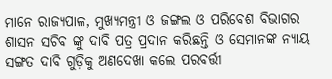ମାନେ ରାଜ୍ୟପାଳ, ମୁଖ୍ୟମନ୍ତ୍ରୀ ଓ ଜଙ୍ଗଲ ଓ ପରିବେଶ ବିଭାଗର ଶାସନ ସଚିବ ଙ୍କୁ ଦାବି ପତ୍ର ପ୍ରଦାନ କରିଛନ୍ତି ଓ ସେମାନଙ୍କ ନ୍ୟାୟ ସଙ୍ଗତ ଦାବି ଗୁଡ଼ିକୁ ଅଣଦେଖା କଲେ ପରବର୍ତ୍ତୀ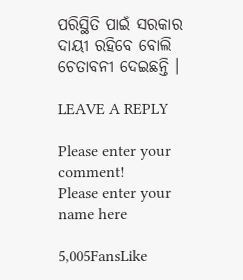ପରିସ୍ଥିତି ପାଇଁ ସରକାର ଦାୟୀ ରହିବେ ବୋଲି ଚେତାବନୀ ଦେଇଛନ୍ତି ।

LEAVE A REPLY

Please enter your comment!
Please enter your name here

5,005FansLike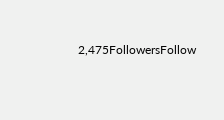2,475FollowersFollow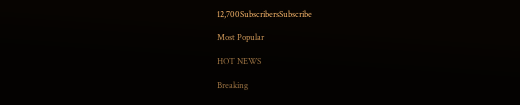12,700SubscribersSubscribe

Most Popular

HOT NEWS

Breaking